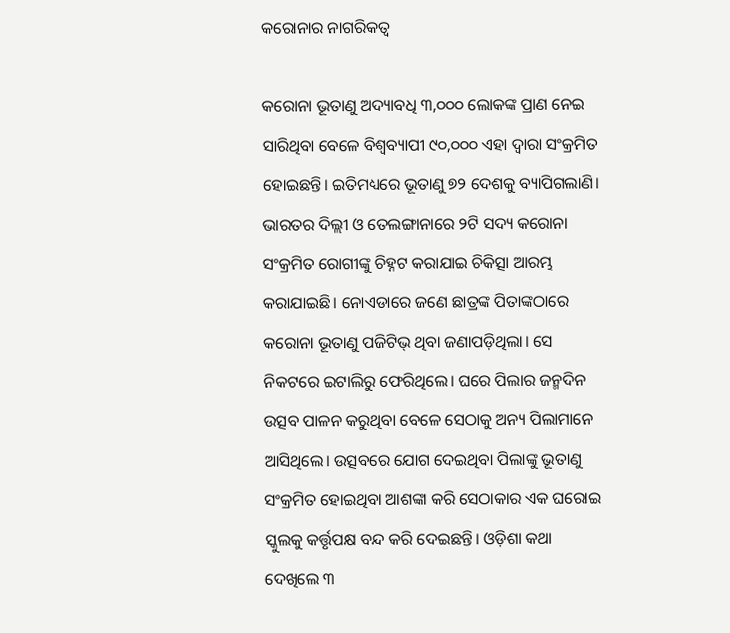କରୋନାର ନାଗରିକତ୍ୱ

କରୋନା ଭୂତାଣୁ ଅଦ୍ୟାବଧି ୩,୦୦୦ ଲୋକଙ୍କ ପ୍ରାଣ ନେଇ ସାରିଥିବା ବେଳେ ବିଶ୍ୱବ୍ୟାପୀ ୯୦,୦୦୦ ଏହା ଦ୍ୱାରା ସଂକ୍ରମିତ ହୋଇଛନ୍ତି। ଇତିମଧ୍ୟରେ ଭୂତାଣୁ ୭୨ ଦେଶକୁ ବ୍ୟାପିଗଲାଣି। ଭାରତର ଦିଲ୍ଲୀ ଓ ତେଲଙ୍ଗାନାରେ ୨ଟି ସଦ୍ୟ କରୋନା ସଂକ୍ରମିତ ରୋଗୀଙ୍କୁ ଚିହ୍ନଟ କରାଯାଇ ଚିକିତ୍ସା ଆରମ୍ଭ କରାଯାଇଛି। ନୋଏଡାରେ ଜଣେ ଛାତ୍ରଙ୍କ ପିତାଙ୍କଠାରେ କରୋନା ଭୂତାଣୁ ପଜିଟିଭ୍‌ ଥିବା ଜଣାପଡ଼ିଥିଲା। ସେ ନିକଟରେ ଇଟାଲିରୁ ଫେରିଥିଲେ। ଘରେ ପିଲାର ଜନ୍ମଦିନ ଉତ୍ସବ ପାଳନ କରୁଥିବା ବେଳେ ସେଠାକୁ ଅନ୍ୟ ପିଲାମାନେ ଆସିଥିଲେ। ଉତ୍ସବରେ ଯୋଗ ଦେଇଥିବା ପିଲାଙ୍କୁ ଭୂତାଣୁ ସଂକ୍ରମିତ ହୋଇଥିବା ଆଶଙ୍କା କରି ସେଠାକାର ଏକ ଘରୋଇ ସ୍କୁଲକୁ କର୍ତ୍ତୃପକ୍ଷ ବନ୍ଦ କରି ଦେଇଛନ୍ତି। ଓଡ଼ିଶା କଥା ଦେଖିଲେ ୩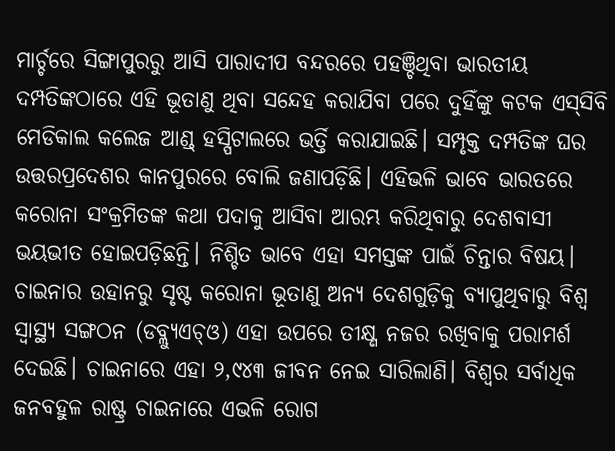ମାର୍ଚ୍ଚରେ ସିଙ୍ଗାପୁରରୁ ଆସି ପାରାଦୀପ ବନ୍ଦରରେ ପହଞ୍ଚିଥିବା ଭାରତୀୟ ଦମ୍ପତିଙ୍କଠାରେ ଏହି ଭୂତାଣୁ ଥିବା ସନ୍ଦେହ କରାଯିବା ପରେ ଦୁହିଁଙ୍କୁ କଟକ ଏସ୍‌ସିବି ମେଡିକାଲ କଲେଜ ଆଣ୍ଡ୍‌ ହସ୍ପିଟାଲରେ ଭର୍ତ୍ତି କରାଯାଇଛି। ସମ୍ପୃକ୍ତ ଦମ୍ପତିଙ୍କ ଘର ଉତ୍ତରପ୍ରଦେଶର କାନପୁରରେ ବୋଲି ଜଣାପଡ଼ିଛି। ଏହିଭଳି ଭାବେ ଭାରତରେ କରୋନା ସଂକ୍ରମିତଙ୍କ କଥା ପଦାକୁ ଆସିବା ଆରମ୍ଭ କରିଥିବାରୁ ଦେଶବାସୀ ଭୟଭୀତ ହୋଇପଡ଼ିଛନ୍ତି। ନିଶ୍ଚିତ ଭାବେ ଏହା ସମସ୍ତଙ୍କ ପାଇଁ ଚିନ୍ତାର ବିଷୟ।
ଚାଇନାର ଉହାନରୁ ସୃଷ୍ଟ କରୋନା ଭୂତାଣୁ ଅନ୍ୟ ଦେଶଗୁଡ଼ିକୁ ବ୍ୟାପୁଥିବାରୁ ବିଶ୍ୱ ସ୍ବାସ୍ଥ୍ୟ ସଙ୍ଗଠନ (ଡବ୍ଲ୍ୟୁଏଚ୍‌ଓ) ଏହା ଉପରେ ତୀକ୍ଷ୍ଣ ନଜର ରଖିବାକୁ ପରାମର୍ଶ ଦେଇଛି। ଚାଇନାରେ ଏହା ୨,୯୪୩ ଜୀବନ ନେଇ ସାରିଲାଣି। ବିଶ୍ୱର ସର୍ବାଧିକ ଜନବହୁଳ ରାଷ୍ଟ୍ର ଚାଇନାରେ ଏଭଳି ରୋଗ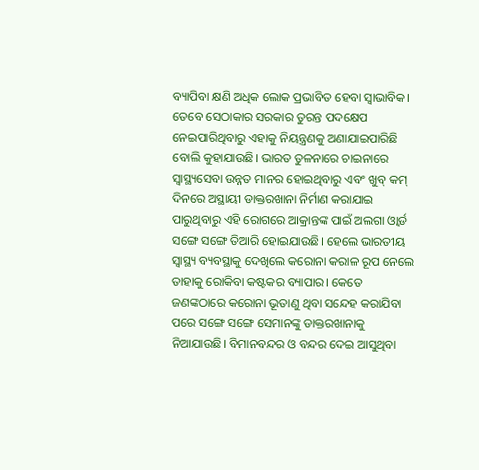ବ୍ୟାପିବା କ୍ଷଣି ଅଧିକ ଲୋକ ପ୍ରଭାବିତ ହେବା ସ୍ବାଭାବିକ। ତେବେ ସେଠାକାର ସରକାର ତୁରନ୍ତ ପଦକ୍ଷେପ ନେଇପାରିଥିବାରୁ ଏହାକୁ ନିୟନ୍ତ୍ରଣକୁ ଅଣାଯାଇପାରିଛି ବୋଲି କୁହାଯାଉଛି। ଭାରତ ତୁଳନାରେ ଚାଇନାରେ ସ୍ବାସ୍ଥ୍ୟସେବା ଉନ୍ନତ ମାନର ହୋଇଥିବାରୁ ଏବଂ ଖୁବ୍‌ କମ୍‌ ଦିନରେ ଅସ୍ଥାୟୀ ଡାକ୍ତରଖାନା ନିର୍ମାଣ କରାଯାଇ ପାରୁଥିବାରୁ ଏହି ରୋଗରେ ଆକ୍ରାନ୍ତଙ୍କ ପାଇଁ ଅଲଗା ଓ୍ବାର୍ଡ ସଙ୍ଗେ ସଙ୍ଗେ ତିଆରି ହୋଇଯାଉଛି। ହେଲେ ଭାରତୀୟ ସ୍ବାସ୍ଥ୍ୟ ବ୍ୟବସ୍ଥାକୁ ଦେଖିଲେ କରୋନା କରାଳ ରୂପ ନେଲେ ତାହାକୁ ରୋକିବା କଷ୍ଟକର ବ୍ୟାପାର। କେତେ ଜଣଙ୍କଠାରେ କରୋନା ଭୂତାଣୁ ଥିବା ସନ୍ଦେହ କରାଯିବା ପରେ ସଙ୍ଗେ ସଙ୍ଗେ ସେମାନଙ୍କୁ ଡାକ୍ତରଖାନାକୁ ନିଆଯାଉଛି। ବିମାନବନ୍ଦର ଓ ବନ୍ଦର ଦେଇ ଆସୁଥିବା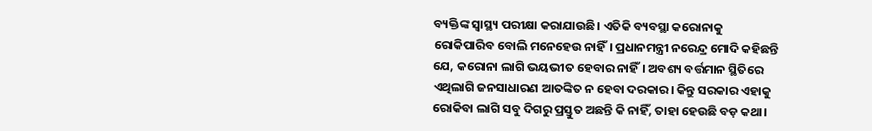ବ୍ୟକ୍ତିଙ୍କ ସ୍ବାସ୍ଥ୍ୟ ପରୀକ୍ଷା କରାଯାଉଛି। ଏତିକି ବ୍ୟବସ୍ଥା କରୋନାକୁ ରୋକିପାରିବ ବୋଲି ମନେହେଉ ନାହିଁ। ପ୍ରଧାନମନ୍ତ୍ରୀ ନରେନ୍ଦ୍ର ମୋଦି କହିଛନ୍ତି ଯେ, କରୋନା ଲାଗି ଭୟଭୀତ ହେବାର ନାହିଁ। ଅବଶ୍ୟ ବର୍ତ୍ତମାନ ସ୍ଥିତିରେ ଏଥିଲାଗି ଜନସାଧାରଣ ଆତଙ୍କିତ ନ ହେବା ଦରକାର। କିନ୍ତୁ ସରକାର ଏହାକୁ ରୋକିବା ଲାଗି ସବୁ ଦିଗରୁ ପ୍ରସ୍ତୁତ ଅଛନ୍ତି କି ନାହିଁ, ତାହା ହେଉଛି ବଡ଼ କଥା।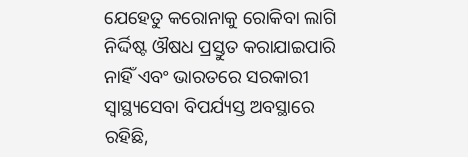ଯେହେତୁ କରୋନାକୁ ରୋକିବା ଲାଗି ନିର୍ଦ୍ଦିଷ୍ଟ ଔଷଧ ପ୍ରସ୍ତୁତ କରାଯାଇପାରି ନାହିଁ ଏବଂ ଭାରତରେ ସରକାରୀ ସ୍ବାସ୍ଥ୍ୟସେବା ବିପର୍ଯ୍ୟସ୍ତ ଅବସ୍ଥାରେ ରହିଛି,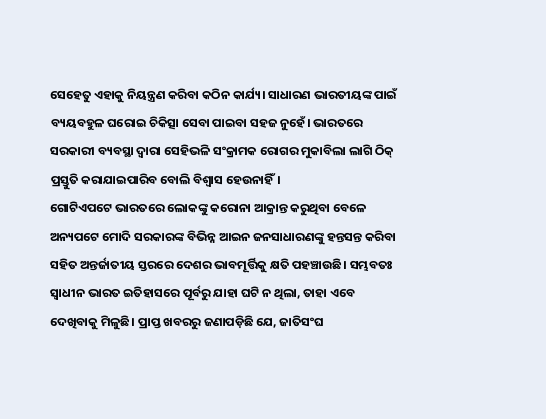ସେହେତୁ ଏହାକୁ ନିୟନ୍ତ୍ରଣ କରିବା କଠିନ କାର୍ଯ୍ୟ। ସାଧାରଣ ଭାରତୀୟଙ୍କ ପାଇଁ ବ୍ୟୟବହୁଳ ଘରୋଇ ଚିକିତ୍ସା ସେବା ପାଇବା ସହଜ ନୁହେଁ। ଭାରତରେ ସରକାରୀ ବ୍ୟବସ୍ଥା ଦ୍ୱାରା ସେହିଭଳି ସଂକ୍ରାମକ ରୋଗର ମୁକାବିଲା ଲାଗି ଠିକ୍‌ ପ୍ରସ୍ତୁତି କରାଯାଇପାରିବ ବୋଲି ବିଶ୍ୱାସ ହେଉନାହିଁ।
ଗୋଟିଏପଟେ ଭାରତରେ ଲୋକଙ୍କୁ କରୋନା ଆକ୍ରାନ୍ତ କରୁଥିବା ବେଳେ ଅନ୍ୟପଟେ ମୋଦି ସରକାରଙ୍କ ବିଭିନ୍ନ ଆଇନ ଜନସାଧାରଣଙ୍କୁ ହନ୍ତସନ୍ତ କରିବା ସହିତ ଅନ୍ତର୍ଜାତୀୟ ସ୍ତରରେ ଦେଶର ଭାବମୂର୍ତ୍ତିକୁ କ୍ଷତି ପହଞ୍ଚାଉଛି। ସମ୍ଭବତଃ ସ୍ବାଧୀନ ଭାରତ ଇତିହାସରେ ପୂର୍ବରୁ ଯାହା ଘଟି ନ ଥିଲା, ତାହା ଏବେ ଦେଖିବାକୁ ମିଳୁଛି। ପ୍ରାପ୍ତ ଖବରରୁ ଜଣାପଡ଼ିଛି ଯେ, ଜାତିସଂଘ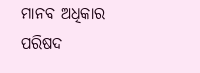ମାନବ ଅଧିକାର ପରିଷଦ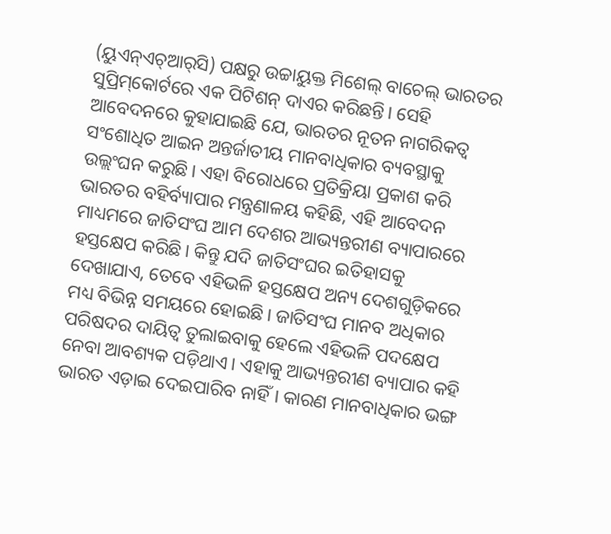(ୟୁଏନ୍‌ଏଚ୍‌ଆର୍‌ସି) ପକ୍ଷରୁ ଉଚ୍ଚାୟୁକ୍ତ ମିଶେଲ୍‌ ବାଚେଲ୍‌ ଭାରତର ସୁପ୍ରିମ୍‌କୋର୍ଟରେ ଏକ ପିଟିଶନ୍‌ ଦାଏର କରିଛନ୍ତି। ସେହି ଆବେଦନରେ କୁହାଯାଇଛି ଯେ, ଭାରତର ନୂତନ ନାଗରିକତ୍ୱ ସଂଶୋଧିତ ଆଇନ ଅନ୍ତର୍ଜାତୀୟ ମାନବାଧିକାର ବ୍ୟବସ୍ଥାକୁ ଉଲ୍ଲଂଘନ କରୁଛି। ଏହା ବିରୋଧରେ ପ୍ରତିକ୍ରିୟା ପ୍ରକାଶ କରି ଭାରତର ବହିର୍ବ୍ୟାପାର ମନ୍ତ୍ରଣାଳୟ କହିଛି, ଏହି ଆବେଦନ ମାଧ୍ୟମରେ ଜାତିସଂଘ ଆମ ଦେଶର ଆଭ୍ୟନ୍ତରୀଣ ବ୍ୟାପାରରେ ହସ୍ତକ୍ଷେପ କରିଛି। କିନ୍ତୁ ଯଦି ଜାତିସଂଘର ଇତିହାସକୁ ଦେଖାଯାଏ, ତେବେ ଏହିଭଳି ହସ୍ତକ୍ଷେପ ଅନ୍ୟ ଦେଶଗୁଡ଼ିକରେ ମଧ୍ୟ ବିଭିନ୍ନ ସମୟରେ ହୋଇଛି। ଜାତିସଂଘ ମାନବ ଅଧିକାର ପରିଷଦର ଦାୟିତ୍ୱ ତୁଲାଇବାକୁ ହେଲେ ଏହିଭଳି ପଦକ୍ଷେପ ନେବା ଆବଶ୍ୟକ ପଡ଼ିଥାଏ। ଏହାକୁ ଆଭ୍ୟନ୍ତରୀଣ ବ୍ୟାପାର କହି ଭାରତ ଏଡ଼ାଇ ଦେଇପାରିବ ନାହିଁ। କାରଣ ମାନବାଧିକାର ଭଙ୍ଗ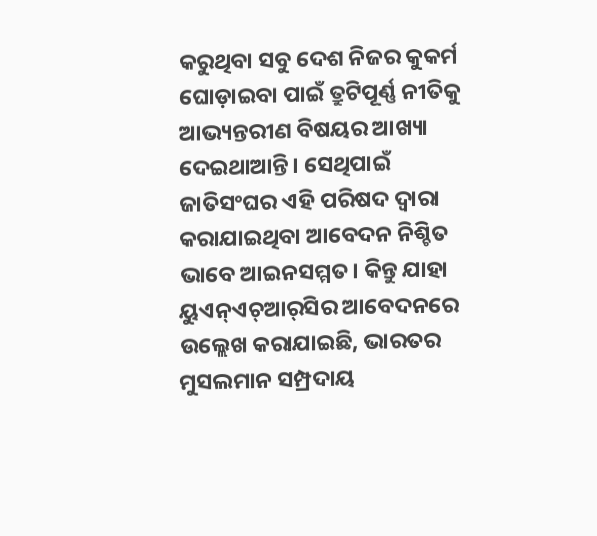କରୁଥିବା ସବୁ ଦେଶ ନିଜର କୁକର୍ମ ଘୋଡ଼ାଇବା ପାଇଁ ତ୍ରୁଟିପୂର୍ଣ୍ଣ ନୀତିକୁ ଆଭ୍ୟନ୍ତରୀଣ ବିଷୟର ଆଖ୍ୟା ଦେଇଥାଆନ୍ତି। ସେଥିପାଇଁ ଜାତିସଂଘର ଏହି ପରିଷଦ ଦ୍ୱାରା କରାଯାଇଥିବା ଆବେଦନ ନିଶ୍ଚିତ ଭାବେ ଆଇନସମ୍ମତ। କିନ୍ତୁ ଯାହା ୟୁଏନ୍‌ଏଚ୍‌ଆର୍‌ସିର ଆବେଦନରେ ଉଲ୍ଲେଖ କରାଯାଇଛି, ଭାରତର ମୁସଲମାନ ସମ୍ପ୍ରଦାୟ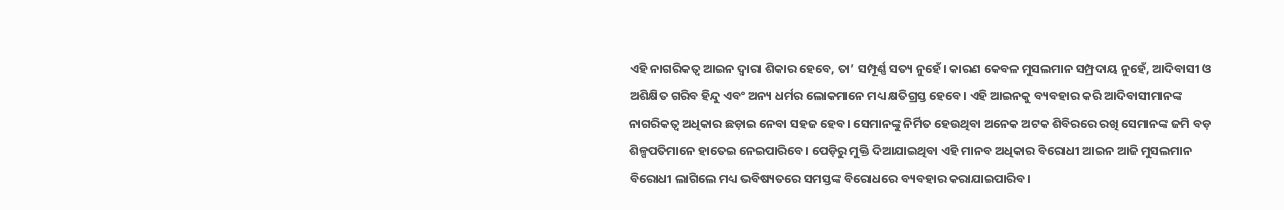ଏହି ନାଗରିକତ୍ୱ ଆଇନ ଦ୍ୱାରା ଶିକାର ହେବେ, ତା’ ସମ୍ପୂର୍ଣ୍ଣ ସତ୍ୟ ନୁହେଁ। କାରଣ କେବଳ ମୁସଲମାନ ସମ୍ପ୍ରଦାୟ ନୁହେଁ, ଆଦିବାସୀ ଓ ଅଶିକ୍ଷିତ ଗରିବ ହିନ୍ଦୁ ଏବଂ ଅନ୍ୟ ଧର୍ମର ଲୋକମାନେ ମଧ୍ୟ କ୍ଷତିଗ୍ରସ୍ତ ହେବେ। ଏହି ଆଇନକୁ ବ୍ୟବହାର କରି ଆଦିବାସୀମାନଙ୍କ ନାଗରିକତ୍ୱ ଅଧିକାର ଛଡ଼ାଇ ନେବା ସହଜ ହେବ। ସେମାନଙ୍କୁ ନିର୍ମିତ ହେଉଥିବା ଅନେକ ଅଟକ ଶିବିରରେ ରଖି ସେମାନଙ୍କ ଜମି ବଡ଼ ଶିଳ୍ପପତିମାନେ ହାତେଇ ନେଇପାରିବେ। ପେଡ଼ିରୁ ମୁକ୍ତି ଦିଆଯାଇଥିବା ଏହି ମାନବ ଅଧିକାର ବିରୋଧୀ ଆଇନ ଆଜି ମୁସଲମାନ ବିରୋଧୀ ଲାଗିଲେ ମଧ୍ୟ ଭବିଷ୍ୟତରେ ସମସ୍ତଙ୍କ ବିରୋଧରେ ବ୍ୟବହାର କରାଯାଇପାରିବ।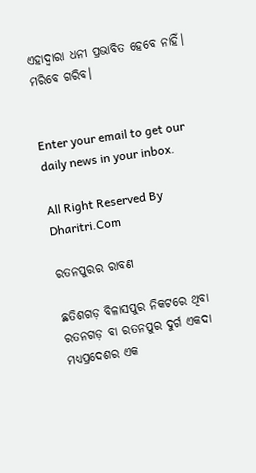ଏହାଦ୍ୱାରା ଧନୀ ପ୍ରଭାବିତ ହେବେ ନାହିଁ। ମରିବେ ଗରିବ।


Enter your email to get our daily news in your inbox.

All Right Reserved By Dharitri.Com

ରତନପୁରର ରାବଣ

ଛତିଶଗଡ଼ ବିଳାସପୁର ନିକଟରେ ଥିବା ରତନଗଡ଼ ବା ରତନପୁର ଦୁର୍ଗ ଏକଦା ମଧ୍ୟପ୍ରଦେଶର ଏକ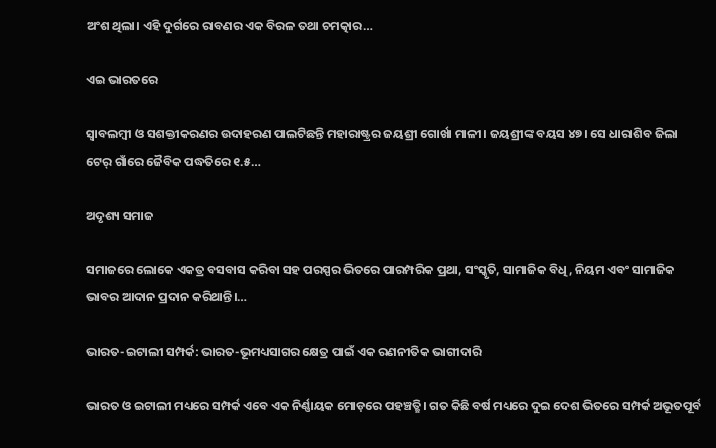ଅଂଶ ଥିଲା। ଏହି ଦୁର୍ଗରେ ରାବଣର ଏକ ବିରଳ ତଥା ଚମତ୍କାର…

ଏଇ ଭାରତରେ

ସ୍ବାବଲମ୍ବୀ ଓ ସଶକ୍ତୀକରଣର ଉଦାହରଣ ପାଲଟିଛନ୍ତି ମହାରାଷ୍ଟ୍ରର ଜୟଶ୍ରୀ ଗୋର୍ଖା ମାଳୀ। ଜୟଶ୍ରୀଙ୍କ ବୟସ ୪୭। ସେ ଧାରାଶିବ ଜିଲା ଟେର୍‌ ଗାଁରେ ଜୈବିକ ପଦ୍ଧତିରେ ୧.୫…

ଅଦୃଶ୍ୟ ସମାଜ

ସମାଜରେ ଲୋକେ ଏକତ୍ର ବସବାସ କରିବା ସହ ପରସ୍ପର ଭିତରେ ପାରମ୍ପରିକ ପ୍ରଥା, ସଂସ୍କୃତି, ସାମାଜିକ ବିଧି, ନିୟମ ଏବଂ ସାମାଜିକ ଭାବର ଆଦାନ ପ୍ରଦାନ କରିଥାନ୍ତି।…

ଭାରତ-ଇଟାଲୀ ସମ୍ପର୍କ: ଭାରତ-ଭୂମଧ୍ୟସାଗର କ୍ଷେତ୍ର ପାଇଁ ଏକ ରଣନୀତିକ ଭାଗୀଦାରି

ଭାରତ ଓ ଇଟାଲୀ ମଧ୍ୟରେ ସମ୍ପର୍କ ଏବେ ଏକ ନିର୍ଣ୍ଣାୟକ ମୋଡ଼ରେ ପହଞ୍ଚତ୍ଛି। ଗତ କିଛି ବର୍ଷ ମଧ୍ୟରେ ଦୁଇ ଦେଶ ଭିତରେ ସମ୍ପର୍କ ଅଭୂତପୂର୍ବ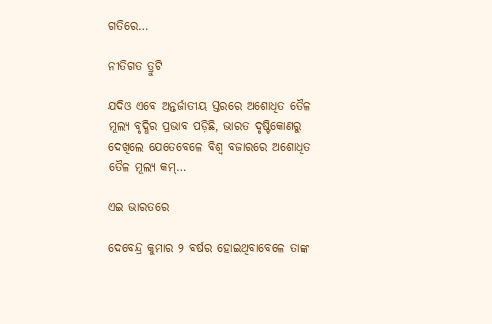ଗତିରେ…

ନୀତିଗତ ତ୍ରୁଟି

ଯଦିଓ ଏବେ ଅନ୍ତର୍ଜାତୀୟ ସ୍ତରରେ ଅଶୋଧିତ ତୈଳ ମୂଲ୍ୟ ବୃଦ୍ଧିର ପ୍ରଭାବ ପଡ଼ିଛି, ଭାରତ ଦୃଷ୍ଟିକୋଣରୁ ଦେଖିଲେ ଯେତେବେଳେ ବିଶ୍ୱ ବଜାରରେ ଅଶୋଧିତ ତୈଳ ମୂଲ୍ୟ କମ୍‌…

ଏଇ ଭାରତରେ

ଦେବେନ୍ଦ୍ର କୁମାର ୨ ବର୍ଷର ହୋଇଥିବାବେଳେ ତାଙ୍କ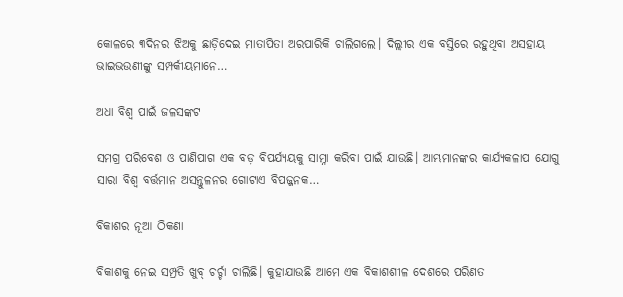କୋଳରେ ୩ଦିନର ଝିଅକୁ ଛାଡ଼ିଦେଇ ମାତାପିତା ଅରପାରିକି ଚାଲିଗଲେ। ଦିଲ୍ଲୀର ଏକ ବସ୍ତିରେ ରହୁଥିବା ଅସହାୟ ଭାଇଭଉଣୀଙ୍କୁ ସମ୍ପର୍କୀୟମାନେ…

ଅଧା ବିଶ୍ୱ ପାଇଁ ଜଳସଙ୍କଟ

ସମଗ୍ର ପରିବେଶ ଓ ପାଣିପାଗ ଏକ ବଡ଼ ବିପର୍ଯ୍ୟୟକୁ ସାମ୍ନା କରିବା ପାଇଁ ଯାଉଛି। ଆମ୍ଭମାନଙ୍କର କାର୍ଯ୍ୟକଳାପ ଯୋଗୁ ସାରା ବିଶ୍ୱ ବର୍ତ୍ତମାନ ଅସନ୍ତୁଳନର ଗୋଟାଏ ବିପଜ୍ଜନକ…

ବିକାଶର ନୂଆ ଠିକଣା

ବିକାଶକୁ ନେଇ ସମ୍ପ୍ରତି ଖୁବ୍‌ ଚର୍ଚ୍ଚା ଚାଲିଛି। କୁହାଯାଉଛି ଆମେ ଏକ ବିକାଶଶୀଳ ଦେଶରେ ପରିଣତ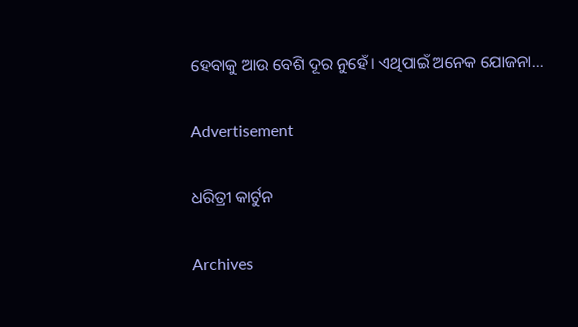ହେବାକୁ ଆଉ ବେଶି ଦୂର ନୁହେଁ। ଏଥିପାଇଁ ଅନେକ ଯୋଜନା…

Advertisement

ଧରିତ୍ରୀ କାର୍ଟୁନ

Archives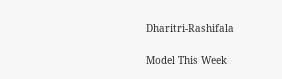Dharitri-Rashifala

Model This Week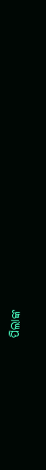ପିଲାଙ୍କ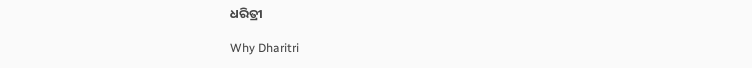ଧରିତ୍ରୀ

Why Dharitri